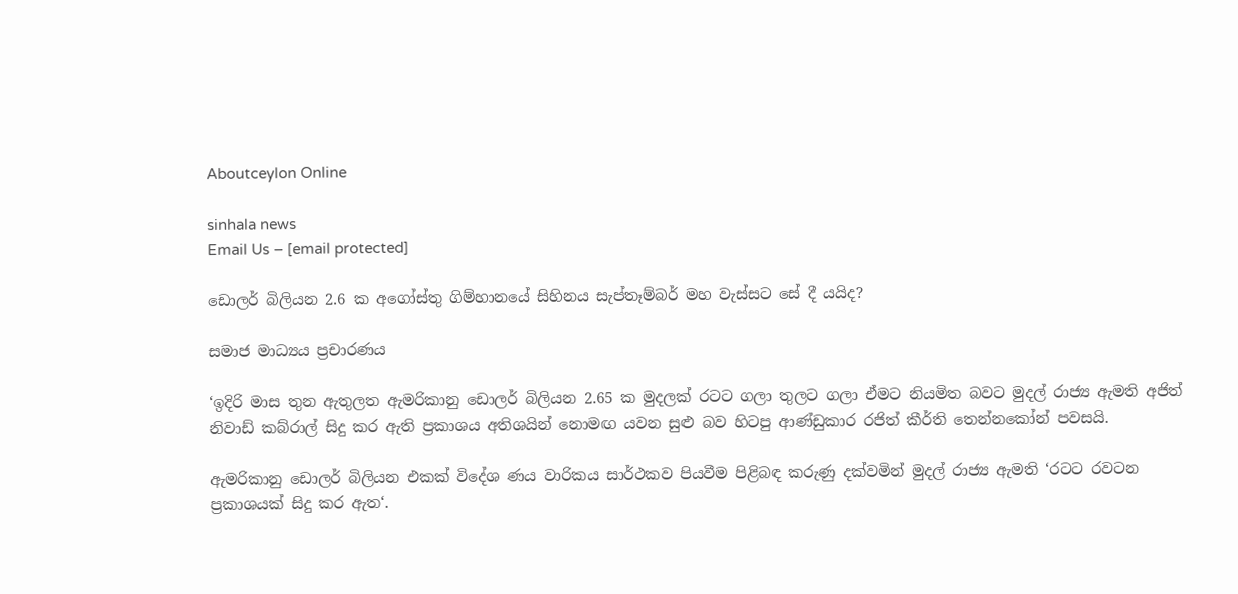Aboutceylon Online

sinhala news
Email Us – [email protected]

ඩොලර් බිලියන 2.6 ක අගෝස්තු ගිම්හානයේ සිහිනය සැප්තෑම්බර් මහ වැස්සට සේ දී යයිද?

සමාජ මාධ්‍යය ප්‍රචාරණය

‘ඉදිරි මාස තුන ඇතුලත ඇමරිකානු ඩොලර් බිලියන 2.65 ක මුදලක් රටට ගලා තුලට ගලා ඒමට නියමිත බවට මුදල් රාජ්‍ය ඇමති අජිත් නිවාඩ් කබ්රාල් සිදු කර ඇති ප්‍රකාශය අතිශයින් නොමඟ යවන සුළු බව හිටපු ආණ්ඩුකාර රජිත් කීර්ති තෙන්නකෝන් පවසයි.

ඇමරිකානු ඩොලර් බිලියන එකක් විදේශ ණය වාරිකය සාර්ථකව පියවීම පිළිබඳ කරුණු දක්වමින් මුදල් රාජ්‍ය ඇමති ‘රටට රවටන ප්‍රකාශයක් සිදු කර ඇත‘.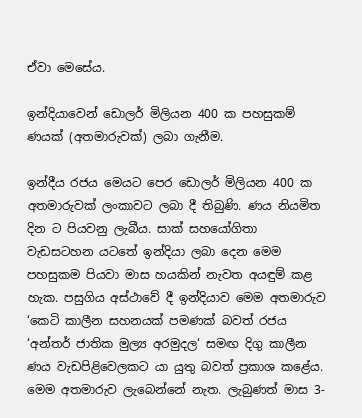ඒවා මෙසේය.

ඉන්දියාවෙන් ඩොලර් මිලියන 400 ක පහසුකම් ණයක් (අතමාරුවක්) ලබා ගැනීම.

ඉන්දීය රජය මෙයට පෙර ඩොලර් මිලියන 400 ක අතමාරුවක් ලංකාවට ලබා දී තිබුණි. ණය නියමිත දින ට පියවනු ලැබීය. සාක් සහයෝගිතා වැඩසටහන යටතේ ඉන්දියා ලබා දෙන මෙම පහසුකම පියවා මාස හයකින් නැවත අයඳුම් කළ හැක. පසුගිය අස්ථාවේ දී ඉන්දියාව මෙම අතමාරුව ‘කෙටි කාලීන සහනයක් පමණක් බවත් රජය ‘අන්තර් ජාතික මුල්‍ය අරමුදල‘ සමඟ දිගු කාලීන ණය වැඩපිළිවෙලකට යා යුතු බවත් ප්‍රකාශ කළේය. මෙම අතමාරුව ලැබෙන්නේ නැත. ලැබුණත් මාස 3-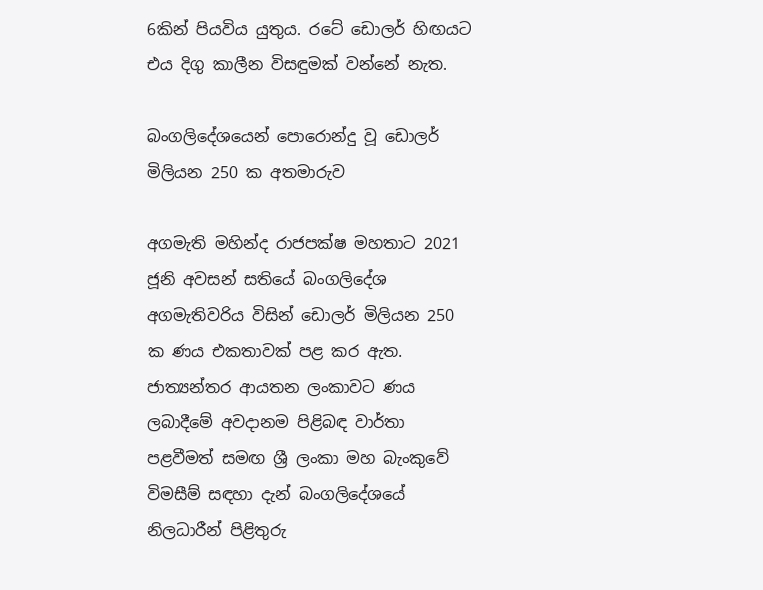6කින් පියවිය යුතුය. රටේ ඩොලර් හිඟයට එය දිගු කාලීන විසඳුමක් වන්නේ නැත.

බංගලිදේශයෙන් පොරොන්දු වූ ඩොලර් මිලියන 250 ක අතමාරුව

අගමැති මහින්ද රාජපක්ෂ මහතාට 2021 ජූනි අවසන් සතියේ බංගලිදේශ අගමැතිවරිය විසින් ඩොලර් මිලියන 250 ක ණය එකතාවක් පළ කර ඇත. ජාත්‍යන්තර ආයතන ලංකාවට ණය ලබාදීමේ අවදානම පිළිබඳ වාර්තා පළවීමත් සමඟ ශ්‍රී ලංකා මහ බැංකුවේ විමසීම් සඳහා දැන් බංගලිදේශයේ නිලධාරීන් පිළිතුරු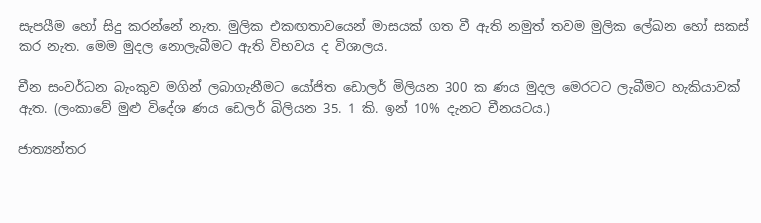සැපයීම හෝ සිදු කරන්නේ නැත. මුලික එකඟතාවයෙන් මාසයක් ගත වී ඇති නමුත් තවම මුලික ලේඛන හෝ සකස් කර නැත. මෙම මුදල නොලැබීමට ඇති විභවය ද විශාලය.

චීන සංවර්ධන බැංකුව මගින් ලබාගැනීමට යෝජිත ඩොලර් මිලියන 300 ක ණය මුදල මෙරටට ලැබීමට හැකියාවක් ඇත. (ලංකාවේ මුළු විදේශ ණය ඩෙලර් බිලියන 35. 1 කි. ඉන් 10% දැනට චීනයටය.)

ජාත්‍යන්තර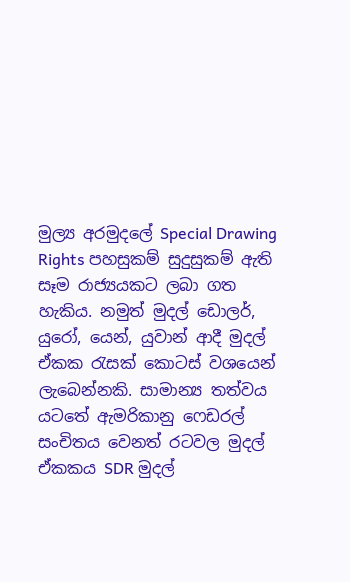මුල්‍ය අරමුදලේ Special Drawing Rights පහසුකම් සුදුසුකම් ඇති සෑම රාජ්‍යයකට ලබා ගත හැකිය. නමුත් මුදල් ඩොලර්, යුරෝ, යෙන්, යුවාන් ආදී මුදල් ඒකක රැසක් කොටස් වශයෙන් ලැබෙන්නකි. සාමාන්‍ය තත්වය යටතේ ඇමරිකානු ෆෙඩරල් සංචිතය වෙනත් රටවල මුදල් ඒකකය SDR මුදල්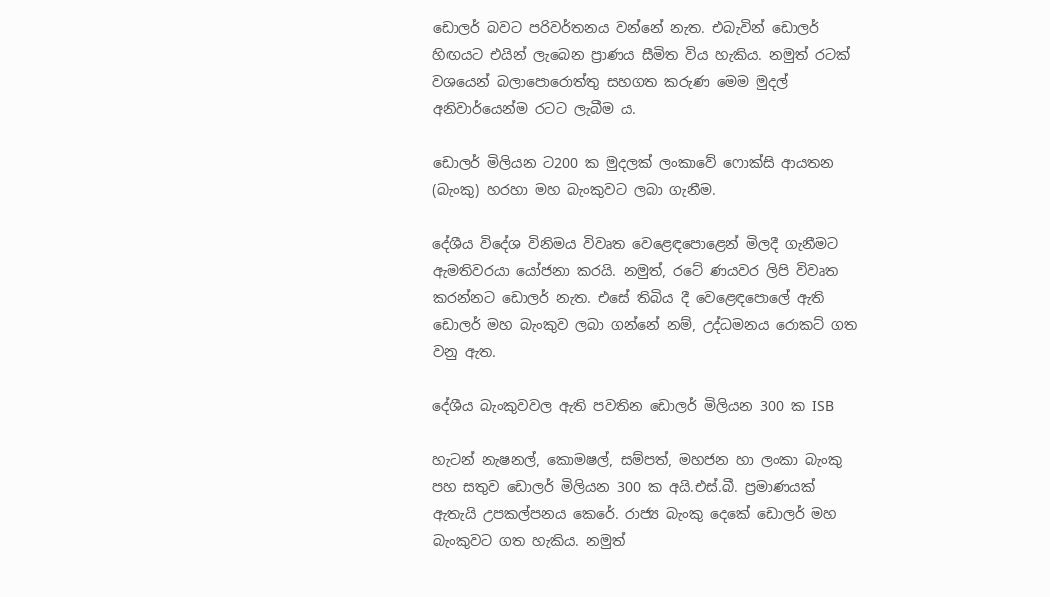ඩොලර් බවට පරිවර්තනය වන්නේ නැත. එබැවින් ඩොලර් හිඟයට එයින් ලැබෙන ප්‍රාණය සීමිත විය හැකිය. නමුත් රටක් වශයෙන් බලාපොරොත්තු සහගත කරුණ මෙම මුදල් අනිවාර්යෙන්ම රටට ලැබීම ය.

ඩොලර් මිලියන ට200 ක මුදලක් ලංකාවේ ෆොක්සි ආයතන (බැංකු) හරහා මහ බැංකුවට ලබා ගැනීම.

දේශීය විදේශ විනිමය විවෘත වෙළෙඳපොළෙන් මිලදී ගැනීමට ඇමතිවරයා යෝජනා කරයි. නමුත්, රටේ ණයවර ලිපි විවෘත කරන්නට ඩොලර් නැත. එසේ තිබිය දී වෙළෙඳපොලේ ඇති ඩොලර් මහ බැංකුව ලබා ගන්නේ නම්, උද්ධමනය රොකට් ගත වනු ඇත.

දේශීය බැංකුවවල ඇති පවතින ඩොලර් මිලියන 300 ක ISB

හැටන් නැෂනල්, කොමෂල්, සම්පත්, මහජන හා ලංකා බැංකු පහ සතුව ඩොලර් මිලියන 300 ක අයි.එස්.බී. ප්‍රමාණයක් ඇතැයි උපකල්පනය කෙරේ. රාජ්‍ය බැංකු දෙකේ ඩොලර් මහ බැංකුවට ගත හැකිය. නමුත්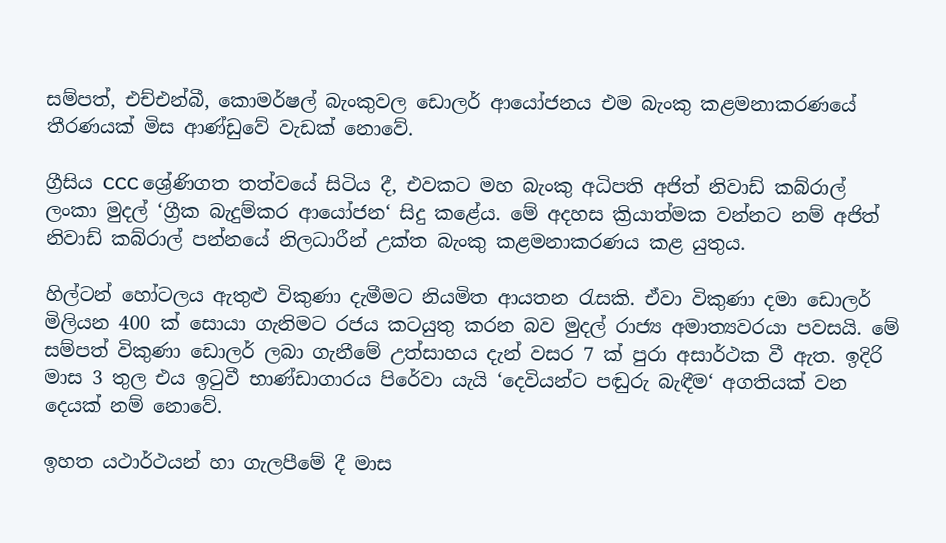සම්පත්, එච්එන්බී, කොමර්ෂල් බැංකුවල ඩොලර් ආයෝජනය එම බැංකු කළමනාකරණයේ තීරණයක් මිස ආණ්ඩුවේ වැඩක් නොවේ.

ග්‍රීසිය CCC ශ්‍රේණිගත තත්වයේ සිටිය දී, එවකට මහ බැංකු අධිපති අජිත් නිවාඩ් කබ්රාල් ලංකා මුදල් ‘ග්‍රීක බැදුම්කර ආයෝජන‘ සිදු කළේය. මේ අදහස ක්‍රියාත්මක වන්නට නම් අජිත් නිවාඩ් කබ්රාල් පන්නයේ නිලධාරීන් උක්ත බැංකු කළමනාකරණය කළ යුතුය.

හිල්ටන් හෝටලය ඇතුළු විකුණා දැමීමට නියමිත ආයතන රැසකි. ඒවා විකුණා දමා ඩොලර් මිලියන 400 ක් සොයා ගැනිමට රජය කටයුතු කරන බව මුදල් රාජ්‍ය අමාත්‍යවරයා පවසයි. මේ සම්පත් විකුණා ඩොලර් ලබා ගැනීමේ උත්සාහය දැන් වසර 7 ක් පුරා අසාර්ථක වී ඇත. ඉදිරි මාස 3 තුල එය ඉටුවී භාණ්ඩාගාරය පිරේවා යැයි ‘දෙවියන්ට පඬුරු බැඳීම‘ අගතියක් වන දෙයක් නම් නොවේ.

ඉහත යථාර්ථයන් හා ගැලපීමේ දී මාස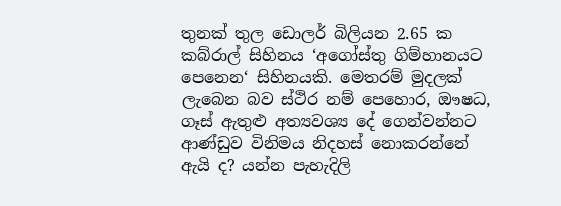තුනක් තුල ඩොලර් බිලියන 2.65 ක කබ්රාල් සිහිනය ‘අගෝස්තු ගිම්හානයට පෙනෙන‘ සිහිනයකි. මෙතරම් මුදලක් ලැබෙන බව ස්ථිර නම් පෙහොර, ඖෂධ, ගෑස් ඇතුළු අත්‍යවශ්‍ය දේ ගෙන්වන්නට ආණ්ඩුව විනිමය නිදහස් නොකරන්නේ ඇයි ද? යන්න පැහැදිලි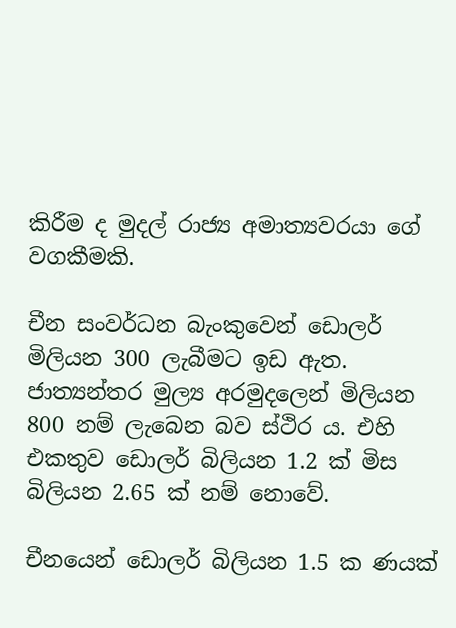කිරීම ද මුදල් රාජ්‍ය අමාත්‍යවරයා ගේ වගකීමකි.

චීන සංවර්ධන බැංකුවෙන් ඩොලර් මිලියන 300 ලැබීමට ඉඩ ඇත. ජාත්‍යන්තර මුල්‍ය අරමුදලෙන් මිලියන 800 නම් ලැබෙන බව ස්ථිර ය. එහි එකතුව ඩොලර් බිලියන 1.2 ක් මිස බිලියන 2.65 ක් නම් නොවේ.

චීනයෙන් ඩොලර් බිලියන 1.5 ක ණයක්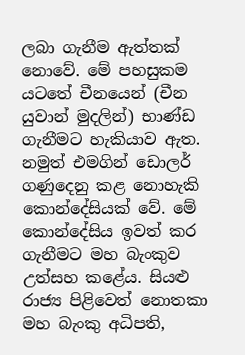ලබා ගැනීම ඇත්තක් නොවේ. මේ පහසුකම යටතේ චීනයෙන් (චීන යුවාන් මුදලින්) භාණ්ඩ ගැනීමට හැකියාව ඇත. නමුත් එමගින් ඩොලර් ගණුදෙනු කළ නොහැකි කොන්දේසියක් වේ. මේ කොන්දේසිය ඉවත් කර ගැනීමට මහ බැංකුව උත්සහ කළේය. සියළු රාජ්‍ය පිළිවෙත් නොතකා මහ බැංකු අධිපති,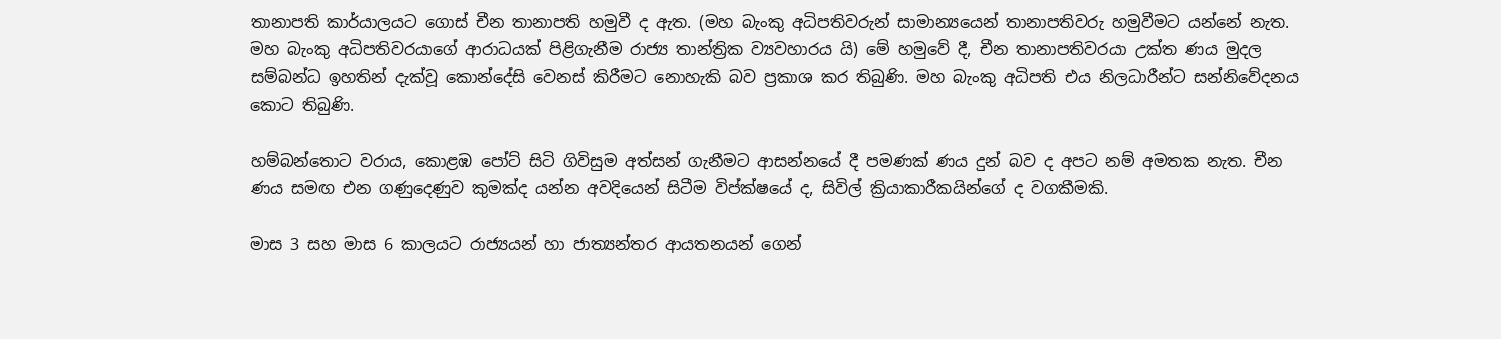තානාපති කාර්යාලයට ගොස් චීන තානාපති හමුවී ද ඇත. (මහ බැංකු අධිපතිවරුන් සාමාන්‍යයෙන් තානාපතිවරු හමුවීමට යන්නේ නැත. මහ බැංකු අධිපතිවරයාගේ ආරාධයක් පිළිගැනීම රාජ්‍ය තාන්ත්‍රික ව්‍යවහාරය යි) මේ හමුවේ දී, චීන තානාපතිවරයා උක්ත ණය මුදල සම්බන්ධ ඉහතින් දැක්වූ කොන්දේසි වෙනස් කිරීමට නොහැකි බව ප්‍රකාශ කර තිබුණි. මහ බැංකු අධිපති එය නිලධාරීන්ට සන්නිවේදනය කොට තිබුණි.

හම්බන්තොට වරාය, කොළඹ පෝට් සිටි ගිවිසුම අත්සන් ගැනීමට ආසන්නයේ දී පමණක් ණය දුන් බව ද අපට නම් අමතක නැත. චීන ණය සමඟ එන ගණුදෙණුව කුමක්ද යන්න අවදියෙන් සිටීම විප්ක්ෂයේ ද, සිවිල් ක්‍රියාකාරීකයින්ගේ ද වගකීමකි.

මාස 3 සහ මාස 6 කාලයට රාජ්‍යයන් හා ජාත්‍යන්තර ආයතනයන් ගෙන්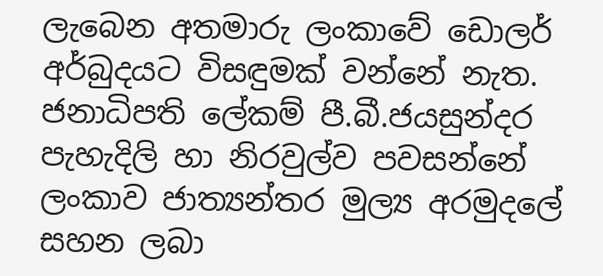ලැබෙන අතමාරු ලංකාවේ ඩොලර් අර්බුදයට විසඳුමක් වන්නේ නැත. ජනාධිපති ලේකම් පී.බී.ජයසුන්දර පැහැදිලි හා නිරවුල්ව පවසන්නේ ලංකාව ජාත්‍යන්තර මුල්‍ය අරමුදලේ සහන ලබා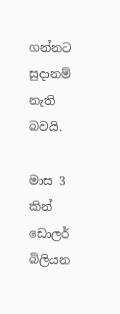ගන්නට සුදානම් නැති බවයි.

මාස 3 කින් ඩොලර් බිලියන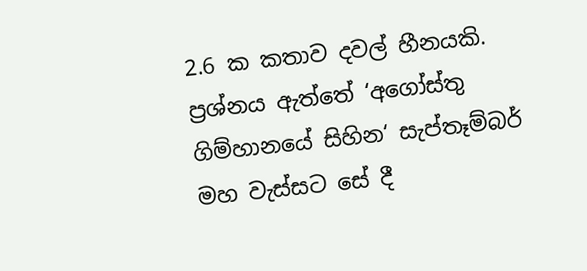2.6 ක කතාව දවල් හීනයකි. ප්‍රශ්නය ඇත්තේ ‘අගෝස්තු ගිම්හානයේ සිහින‘ සැප්තෑම්බර් මහ වැස්සට සේ දී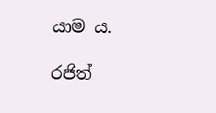යාම ය.

රජිත්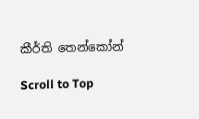කීර්ති තෙන්කෝන්

Scroll to Top